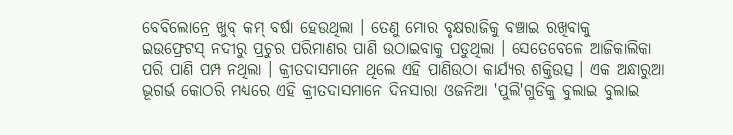ବେବିଲୋନ୍ରେ ଖୁବ୍ କମ୍ ବର୍ଷା ହେଉଥିଲା । ତେଣୁ ମୋର ବୃକ୍ଷରାଜିକୁ ବଞ୍ଚାଇ ରଖିବାକୁ
ଇଉଫ୍ରେଟସ୍ ନଦୀରୁ ପ୍ରଚୁର ପରିମାଣର ପାଣି ଉଠାଇବାକୁ ପଡୁଥିଲା । ସେତେବେଳେ ଆଜିକାଲିକା
ପରି ପାଣି ପମ୍ପ ନଥିଲା । କ୍ରୀତଦାସମାନେ ଥିଲେ ଏହି ପାଣିଉଠା କାର୍ଯ୍ୟର ଶକ୍ତିଉତ୍ସ । ଏକ ଅନ୍ଧାରୁଆ
ଭୂଗର୍ଭ କୋଠରି ମଧ୍ୟରେ ଏହି କ୍ରୀତଦାସମାନେ ଦିନସାରା ଓଜନିଆ 'ପୁଲି'ଗୁଡିକୁ ବୁଲାଇ ବୁଲାଇ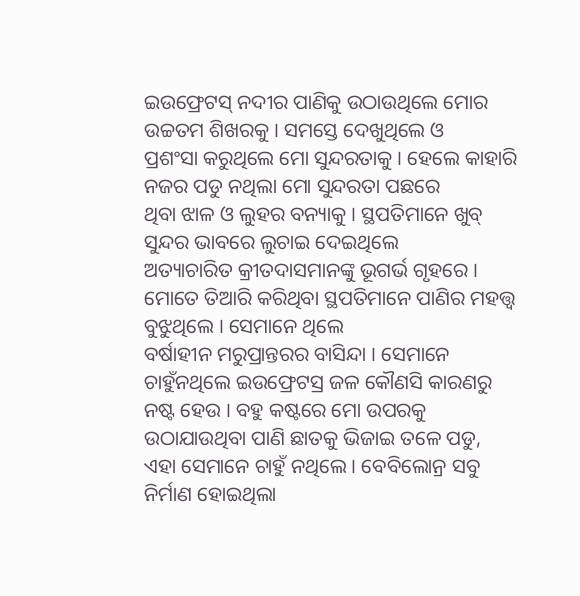ଇଉଫ୍ରେଟସ୍ ନଦୀର ପାଣିକୁ ଉଠାଉଥିଲେ ମୋର ଉଚ୍ଚତମ ଶିଖରକୁ । ସମସ୍ତେ ଦେଖୁଥିଲେ ଓ
ପ୍ରଶଂସା କରୁଥିଲେ ମୋ ସୁନ୍ଦରତାକୁ । ହେଲେ କାହାରି ନଜର ପଡୁ ନଥିଲା ମୋ ସୁନ୍ଦରତା ପଛରେ
ଥିବା ଝାଳ ଓ ଲୁହର ବନ୍ୟାକୁ । ସ୍ଥପତିମାନେ ଖୁବ୍ ସୁନ୍ଦର ଭାବରେ ଲୁଚାଇ ଦେଇଥିଲେ
ଅତ୍ୟାଚାରିତ କ୍ରୀତଦାସମାନଙ୍କୁ ଭୂଗର୍ଭ ଗୃହରେ ।
ମୋତେ ତିଆରି କରିଥିବା ସ୍ଥପତିମାନେ ପାଣିର ମହତ୍ତ୍ୱ ବୁଝୁଥିଲେ । ସେମାନେ ଥିଲେ
ବର୍ଷାହୀନ ମରୁପ୍ରାନ୍ତରର ବାସିନ୍ଦା । ସେମାନେ ଚାହୁଁନଥିଲେ ଇଉଫ୍ରେଟସ୍ର ଜଳ କୌଣସି କାରଣରୁ
ନଷ୍ଟ ହେଉ । ବହୁ କଷ୍ଟରେ ମୋ ଉପରକୁ ଉଠାଯାଉଥିବା ପାଣି ଛାତକୁ ଭିଜାଇ ତଳେ ପଡୁ,
ଏହା ସେମାନେ ଚାହୁଁ ନଥିଲେ । ବେବିଲୋନ୍ର ସବୁ ନିର୍ମାଣ ହୋଇଥିଲା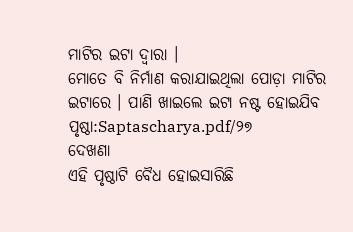ମାଟିର ଇଟା ଦ୍ୱାରା ।
ମୋତେ ବି ନିର୍ମାଣ କରାଯାଇଥିଲା ପୋଡ଼ା ମାଟିର ଇଟାରେ । ପାଣି ଖାଇଲେ ଇଟା ନଷ୍ଟ ହୋଇଯିବ
ପୃଷ୍ଠା:Saptascharya.pdf/୨୭
ଦେଖଣା
ଏହି ପୃଷ୍ଠାଟି ବୈଧ ହୋଇସାରିଛି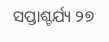ସପ୍ତାଶ୍ଚର୍ଯ୍ୟ ୨୭